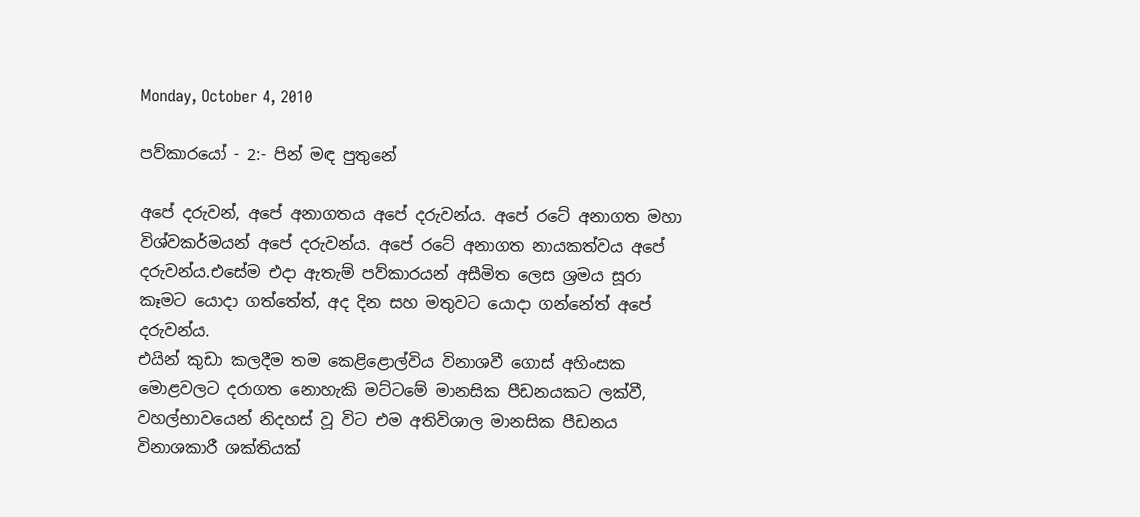Monday, October 4, 2010

පව්කාරයෝ - 2:- පින් මඳ පුතුනේ

අපේ දරුවන්, අපේ අනාගතය අපේ දරුවන්ය. අපේ රටේ අනාගත මහා විශ්වකර්මයන් අපේ දරුවන්ය. අපේ රටේ අනාගත නායකත්වය අපේ දරුවන්ය.එසේම එදා ඇතැම් පව්කාරයන් අසීමිත ලෙස ශ්‍රමය සූරා කෑමට යොදා ගත්තේත්, අද දින සහ මතුවට යොදා ගන්නේත් අපේ දරුවන්ය.
එයින් කුඩා කලදීම තම කෙළිළොල්විය විනාශවී ගොස් අහිංසක මොළවලට දරාගත නොහැකි මට්ටමේ මානසික පීඩනයකට ලක්වී, වහල්භාවයෙන් නිදහස් වූ විට එම අතිවිශාල මානසික පීඩනය විනාශකාරී ශක්තියක්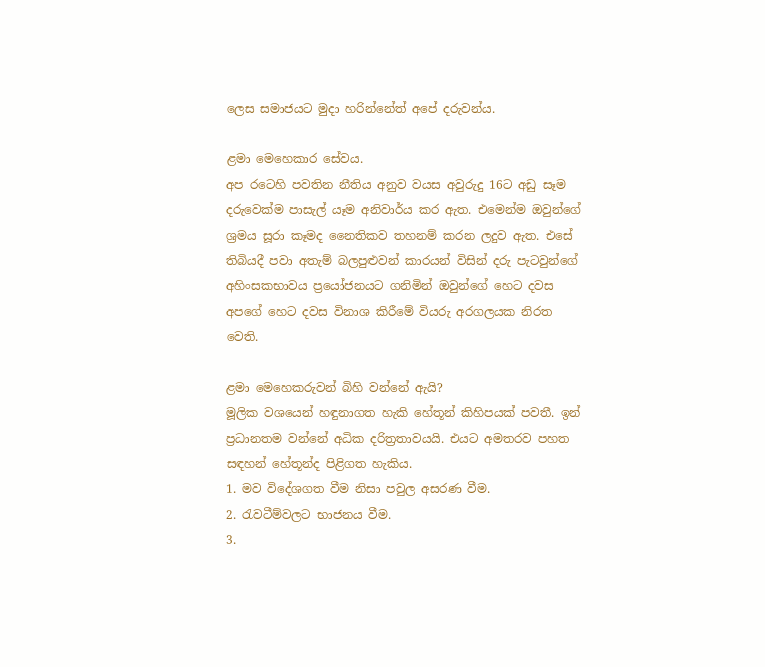ලෙස සමාජයට මුදා හරින්නේත් අපේ දරුවන්ය.

ළමා මෙහෙකාර සේවය.
අප රටෙහි පවතින නීතිය අනුව වයස අවුරුදු 16ට අඩු සෑම දරුවෙක්ම පාසැල් යෑම අනිවාර්ය කර ඇත. එමෙන්ම ඔවුන්ගේ ශ්‍රමය සූරා කෑමද නෛතිකව තහනම් කරන ලදුව ඇත. එසේ තිබියදී පවා අතැම් බලපුළුවන් කාරයන් විසින් දරු පැටවුන්ගේ අහිංසකභාවය ප්‍රයෝජනයට ගනිමින් ඔවුන්ගේ හෙට දවස අපගේ හෙට දවස විනාශ කිරීමේ වියරු අරගලයක නිරත වෙති.

ළමා මෙහෙකරුවන් බිහි වන්නේ ඇයි?
මූලික වශයෙන් හඳුනාගත හැකි හේතූන් කිහිපයක් පවතී. ඉන් ප්‍රධානතම වන්නේ අධික දරිත්‍රතාවයයි. එයට අමතරව පහත සඳහන් හේතූන්ද පිළිගත හැකිය.
1. මව විදේශගත වීම නිසා පවුල අසරණ වීම.
2. රැවටීම්වලට භාජනය වීම.
3.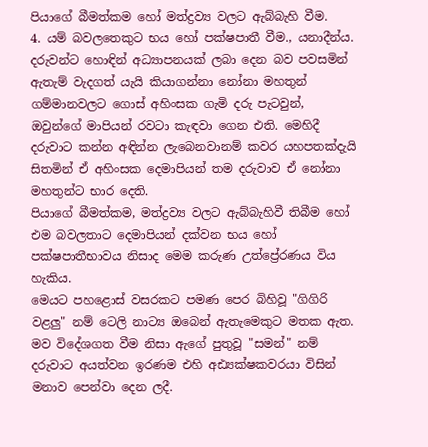පියාගේ බීමත්කම හෝ මත්ද්‍රව්‍ය වලට ඇබ්බැහි වීම.
4. යම් බවලතෙකුට භය හෝ පක්ෂපාතී වීම., යනාදීන්ය.
දරුවන්ට හොඳින් අධ්‍යාපනයක් ලබා දෙන බව පවසමින් ඇතැම් වැදගත් යැයි කියාගන්නා නෝනා මහතුන් ගම්මානවලට ගොස් අහිංසක ගැමි දරු පැටවුන්, ඔවුන්ගේ මාපියන් රවටා කැඳවා ගෙන එති. මෙහිදී දරුවාට කන්න අඳින්න ලැබෙනවානම් කවර යහපතක්දැයි සිතමින් ඒ අහිංසක දෙමාපියන් තම දරුවාව ඒ නෝනා මහතුන්ට භාර දෙති.
පියාගේ බීමත්කම, මත්ද්‍රව්‍ය වලට ඇබ්බැහිවී තිබීම හෝ එම බවලතාට දෙමාපියන් දක්වන භය හෝ පක්ෂපාතීභාවය නිසාද මෙම කරුණ උත්ප්‍රේරණය විය හැකිය.
මෙයට පහළොස් වසරකට පමණ පෙර බිහිවූ "ගිගිරි වළලු" නම් ටෙලි නාට්‍ය ඔබෙන් ඇතැමෙකුට මතක ඇත. මව විදේශගත වීම නිසා ඇගේ පුතුවූ "සමන්" නම් දරුවාට අයත්වන ඉරණම එහි අඪ්‍යක්ෂකවරයා විසින් මනාව පෙන්වා දෙන ලදී.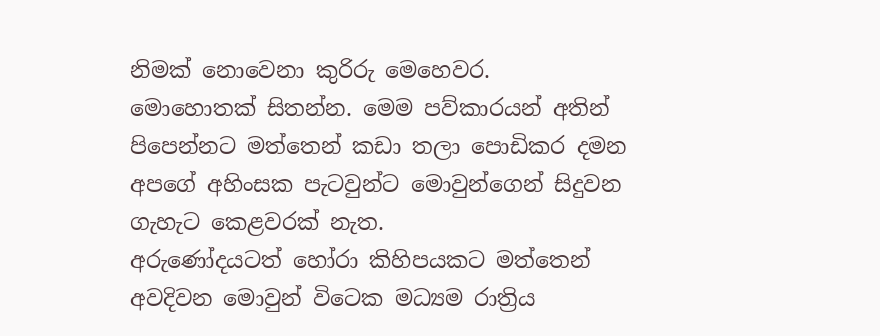නිමක් නොවෙනා කුරිරු මෙහෙවර.
මොහොතක් සිතන්න. මෙම පව්කාරයන් අතින් පිපෙන්නට මත්තෙන් කඩා තලා පොඩිකර දමන අපගේ අහිංසක පැටවුන්ට මොවුන්ගෙන් සිදුවන ගැහැට කෙළවරක් නැත.
අරුණෝදයටත් හෝරා කිහිපයකට මත්තෙන් අවදිවන මොවුන් විටෙක මධ්‍යම රාත්‍රිය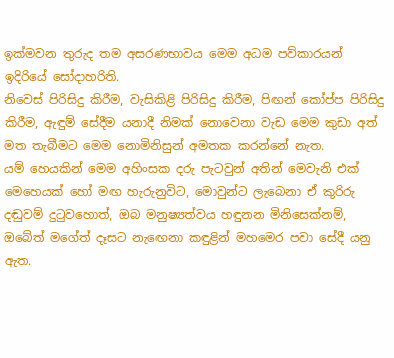ඉක්මවන තුරුද තම අසරණභාවය මෙම අධම පව්කාරයන් ඉදිරියේ සෝදාහරිති.
නිවෙස් පිරිසිදු කිරීම, වැසිකිළි පිරිසිදු කිරීම, පිඟන් කෝප්ප පිරිසිදු කිරීම, ඇඳුම් සේදීම යනාදී නිමක් නොවෙනා වැඩ මෙම කුඩා අත් මත තැබීමට මෙම නොමිනිසුන් අමතක කරන්නේ නැත.
යම් හෙයකින් මෙම අහිංසක දරු පැටවුන් අතින් මෙවැනි එක් මෙහෙයක් හෝ මඟ හැරුනුවිට, මොවුන්ට ලැබෙනා ඒ කුරිරු දඬුවම් දුටුවහොත්, ඔබ මනුෂ්‍යත්වය හඳුනන මිනිසෙක්නම්, ඔබේත් මගේත් දෑසට නැඟෙනා කඳුළින් මහමෙර පවා සේදී යනු ඇත.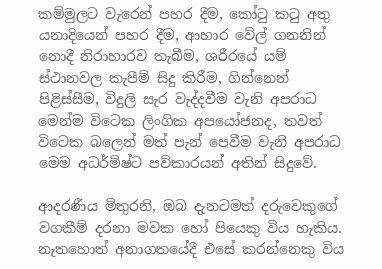කම්මුලට වැරෙන් පහර දීම, කෝටු කටු අතු යනාදියෙන් පහර දීම, ආහාර වේල් ගනනින් නොදී නිරාහාරව තැබීම, ශරීරයේ යම් ස්ථානවල කැපීම් සිදු කිරීම, ගින්නෙන් පිළිස්සීම, විදුලි සැර වැද්දවීම වැනි අපරාධ මෙන්ම විටෙක ලිංගික අපයෝජනද, තවත් විටෙක බලෙන් මත් පැන් පෙවීම වැනි අපරාධ මෙම අධර්මිෂ්ට පව්කාරයන් අතින් සිදුවේ.

ආදරණීය මිතුරනි, ඔබ දැනටමත් දරුවෙකුගේ වගකීම් දරනා මවක හෝ පියෙකු විය හැකිය. නැතහොත් අනාගතයේදී එසේ කරන්නෙකු විය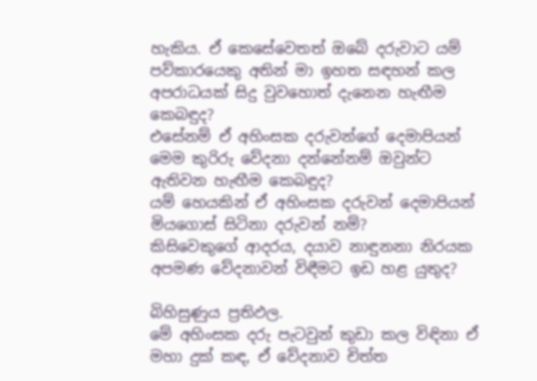හැකිය. ඒ කෙසේවෙතත් ඔබේ දරුවාට යම් පව්කාරයෙකු අතින් මා ඉහත සඳහන් කල අපරාධයක් සිදු වුවහොත් දැනෙන හැඟීම කෙබඳුද?
එසේනම් ඒ අහිංසක දරුවන්ගේ දෙමාපියන් මෙම කුරිරු වේදනා දන්නේනම් ඔවුන්ට ඇතිවන හැඟීම කෙබඳුද?
යම් හෙයකින් ඒ අහිංසක දරුවන් දෙමාපියන් මියගොස් සිටිනා දරුවන් නම්?
කිසිවෙකුගේ ආදරය, දයාව නාඳුනනා නිරයක අපමණ වේදනාවන් විඳීමට ඉඩ හළ යුතුද?

බිහිසුණුය ප්‍රතිඵල.
මේ අහිංසක දරු පැටවුන් කුඩා කල විඳිනා ඒ මහා දුක් කඳ, ඒ වේදනාව චිත්ත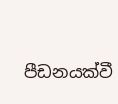පීඩනයක්වී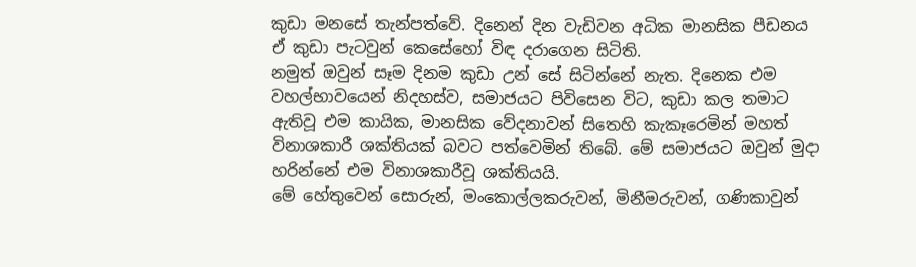කුඩා මනසේ තැන්පත්වේ. දිනෙන් දින වැඩිවන අධික මානසික පීඩනය ඒ කුඩා පැටවුන් කෙසේහෝ විඳ දරාගෙන සිටිති.
නමුත් ඔවුන් සෑම දිනම කුඩා උන් සේ සිටින්නේ නැත. දිනෙක එම වහල්භාවයෙන් නිදහස්ව, සමාජයට පිවිසෙන විට, කුඩා කල තමාට ඇතිවූ එම කායික, මානසික වේදනාවන් සිතෙහි කැකෑරෙමින් මහත් විනාශකාරී ශක්තියක් බවට පත්වෙමින් තිබේ. මේ සමාජයට ඔවුන් මුදා හරින්නේ එම විනාශකාරීවූ ශක්තියයි.
මේ හේතුවෙන් සොරුන්, මංකොල්ලකරුවන්, මිනීමරුවන්, ගණිකාවුන්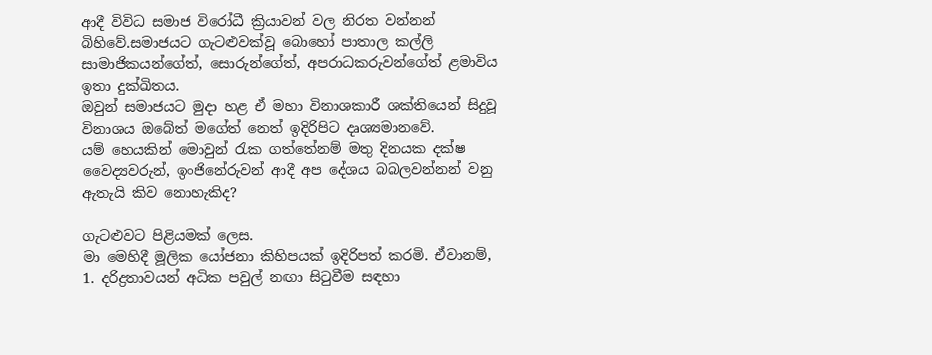ආදී විවිධ සමාජ විරෝධී ක්‍රියාවන් වල නිරත වන්නන් බිහිවේ.සමාජයට ගැටළුවක්වූ බොහෝ පාතාල කල්ලි සාමාජිකයන්ගේත්, සොරුන්ගේත්, අපරාධකරුවන්ගේත් ළමාවිය ඉතා දුක්ඛිතය.
ඔවුන් සමාජයට මුදා හළ ඒ මහා විනාශකාරී ශක්තියෙන් සිදුවූ විනාශය ඔබේත් මගේත් නෙත් ඉදිරිපිට දෘශ්‍යමානවේ.
යම් හෙයකින් මොවුන් රැක ගත්තේනම් මතු දිනයක දක්ෂ වෛද්‍යවරුන්, ඉංජිනේරුවන් ආදී අප දේශය බබලවන්නන් වනු ඇතැයි කිව නොහැකිද?

ගැටළුවට පිළියමක් ලෙස.
මා මෙහිදී මූලික යෝජනා කිහිපයක් ඉදිරිපත් කරමි. ඒවානම්,
1. දරිද්‍රතාවයන් අධික පවුල් නඟා සිටුවීම සඳහා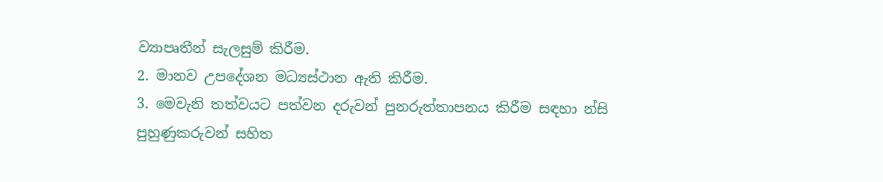ව්‍යාපෘතීන් සැලසුම් කිරීම.
2. මානව උපදේශන මධ්‍යස්ථාන ඇති කිරීම.
3. මෙවැනි තත්වයට පත්වන දරුවන් පුනරුත්තාපනය කිරීම සඳහා න්සි පුහුණුකරුවන් සහිත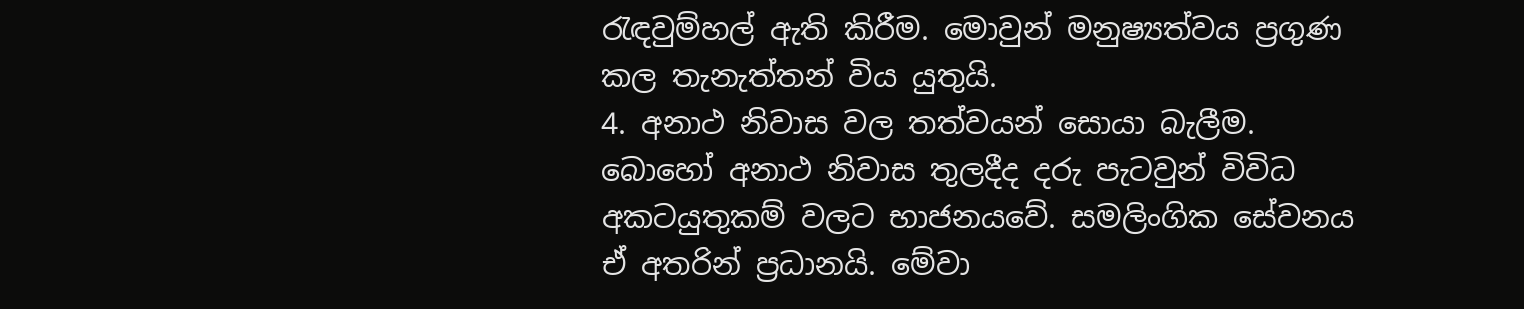රැඳවුම්හල් ඇති කිරීම. මොවුන් මනුෂ්‍යත්වය ප්‍රගුණ කල තැනැත්තන් විය යුතුයි.
4. අනාථ නිවාස වල තත්වයන් සොයා බැලීම. බොහෝ අනාථ නිවාස තුලදීද දරු පැටවුන් විවිධ අකටයුතුකම් වලට භාජනයවේ. සමලිංගික සේවනය ඒ අතරින් ප්‍රධානයි. මේවා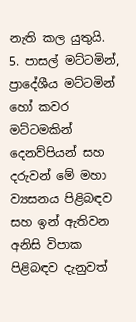නැති කල යුතුයි.
5. පාසල් මට්ටමින්, ප්‍රාදේශීය මට්ටමින් හෝ කවර මට්ටමකින් දෙනව්පියන් සහ දරුවන් මේ මහා ව්‍යසනය පිළිබඳව සහ ඉන් ඇතිවන අනිසි විපාක පිළිබඳව දැනුවත්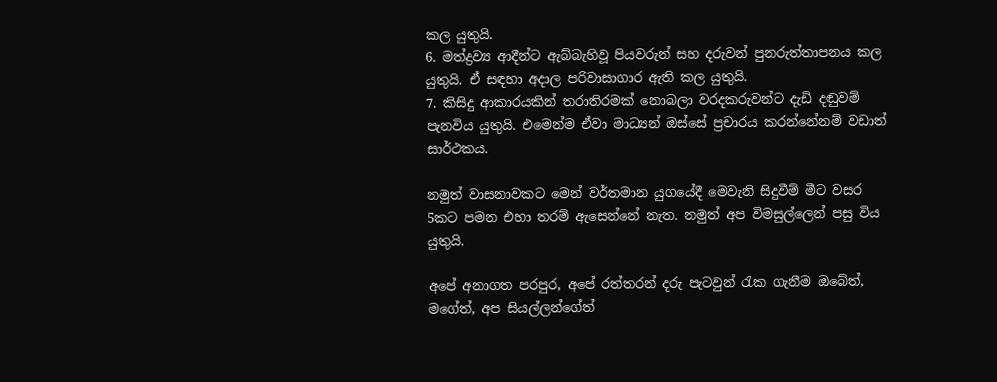කල යුතුයි.
6. මත්ද්‍රව්‍ය ආදීන්ට ඇබ්බැහිවූ පියවරුන් සහ දරුවන් පුනරුත්තාපනය කල යුතුයි. ඒ සඳහා අදාල පරිවාසාගාර ඇති කල යුතුයි.
7. කිසිදු ආකාරයකින් තරාතිරමක් නොබලා වරදකරුවන්ට දැඩි දඬුවම් පැනවිය යුතුයි. එමෙන්ම ඒවා මාධ්‍යන් ඔස්සේ ප්‍රචාරය කරන්නේනම් වඩාත් සාර්ථකය.

නමුත් වාසනාවකට මෙන් වර්තමාන යුගයේදී මෙවැනි සිදුවීම් මීට වසර 5කට පමන එහා තරම් ඇසෙන්නේ නැත. නමුත් අප විමසුල්ලෙන් පසු විය යුතුයි.

අපේ අනාගත පරපුර, අපේ රත්තරන් දරු පැටවුන් රැක ගැනීම ඔබේත්, මගේත්, අප සියල්ලන්ගේත්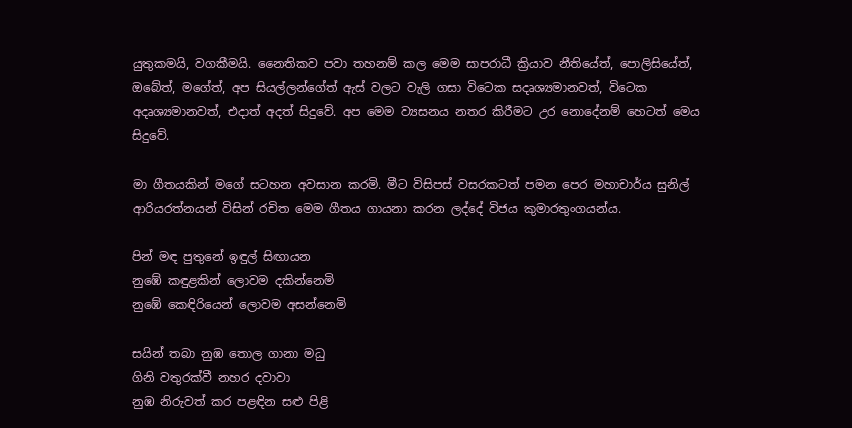යුතුකමයි, වගකීමයි. නෛතිකව පවා තහනම් කල මෙම සාපරාධී ක්‍රියාව නීතියේත්, පොලිසියේත්, ඔබේත්, මගේත්, අප සියල්ලන්ගේත් ඇස් වලට වැලි ගසා විටෙක සදෘශ්‍යමානවත්, විටෙක අදෘශ්‍යමානවත්, එදාත් අදත් සිදුවේ. අප මෙම ව්‍යසනය නතර කිරීමට උර නොදේනම් හෙටත් මෙය සිදුවේ.

මා ගීතයකින් මගේ සටහන අවසාන කරමි. මීට විසිපස් වසරකටත් පමන පෙර මහාචාර්ය සුනිල් ආරියරත්නයන් විසින් රචිත මෙම ගීතය ගායනා කරන ලද්දේ විජය කුමාරතුංගයන්ය.

පින් මඳ පුතුනේ ඉඳුල් සිඟායන
නුඹේ කඳුළකින් ලොවම දකින්නෙමි
නුඹේ කෙඳිරියෙන් ලොවම අසන්නෙමි

සයින් තබා නුඹ තොල ගානා මධු
ගිනි වතුරක්වී නහර දවාවා
නුඹ නිරුවත් කර පළඳින සළු පිළි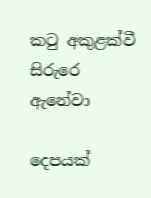කටු අකුළක්වී සිරුරෙ ඇනේවා

දෙපයක්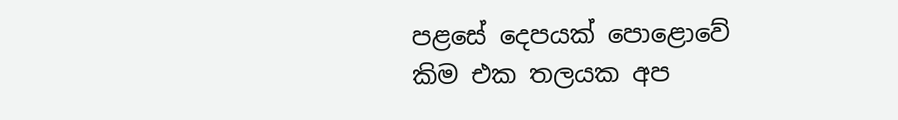පළසේ දෙපයක් පොළොවේ
කිම එක තලයක අප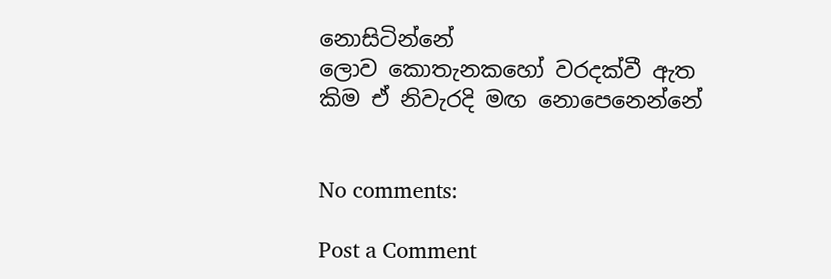නොසිටින්නේ
ලොව කොතැනකහෝ වරදක්වී ඇත
කිම ඒ නිවැරදි මඟ නොපෙනෙන්නේ


No comments:

Post a Comment